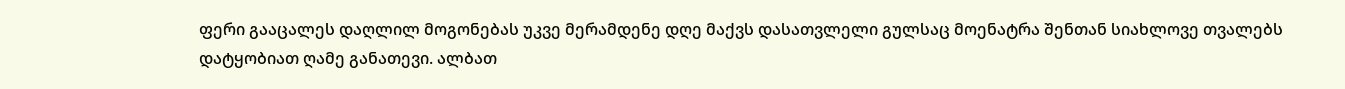ფერი გააცალეს დაღლილ მოგონებას უკვე მერამდენე დღე მაქვს დასათვლელი გულსაც მოენატრა შენთან სიახლოვე თვალებს დატყობიათ ღამე განათევი. ალბათ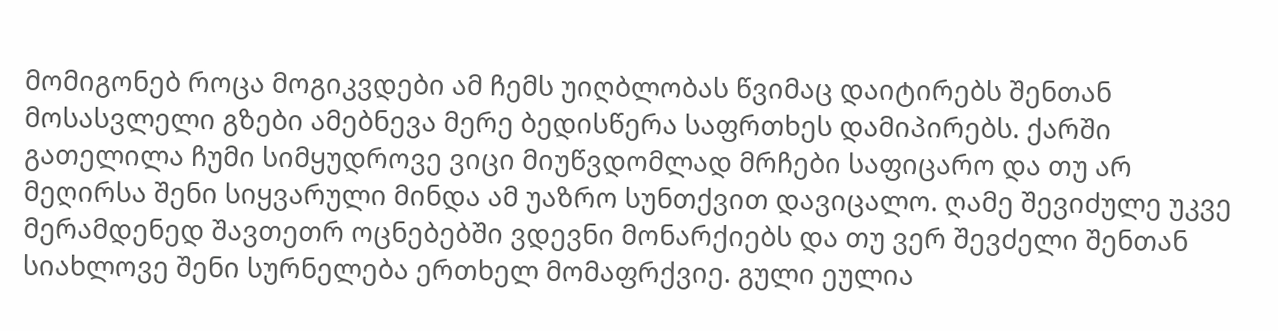მომიგონებ როცა მოგიკვდები ამ ჩემს უიღბლობას წვიმაც დაიტირებს შენთან მოსასვლელი გზები ამებნევა მერე ბედისწერა საფრთხეს დამიპირებს. ქარში გათელილა ჩუმი სიმყუდროვე ვიცი მიუწვდომლად მრჩები საფიცარო და თუ არ მეღირსა შენი სიყვარული მინდა ამ უაზრო სუნთქვით დავიცალო. ღამე შევიძულე უკვე მერამდენედ შავთეთრ ოცნებებში ვდევნი მონარქიებს და თუ ვერ შევძელი შენთან სიახლოვე შენი სურნელება ერთხელ მომაფრქვიე. გული ეულია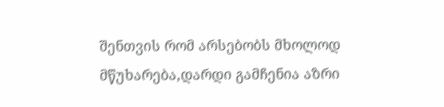შენთვის რომ არსებობს მხოლოდ მწუხარება,დარდი გამჩენია აზრი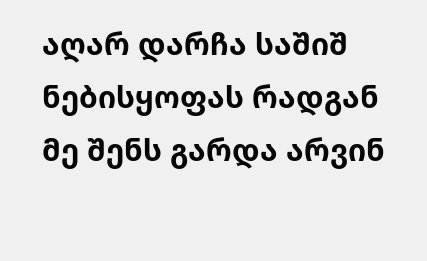აღარ დარჩა საშიშ ნებისყოფას რადგან მე შენს გარდა არვინ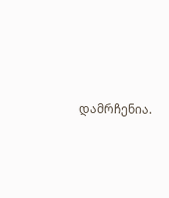დამრჩენია.